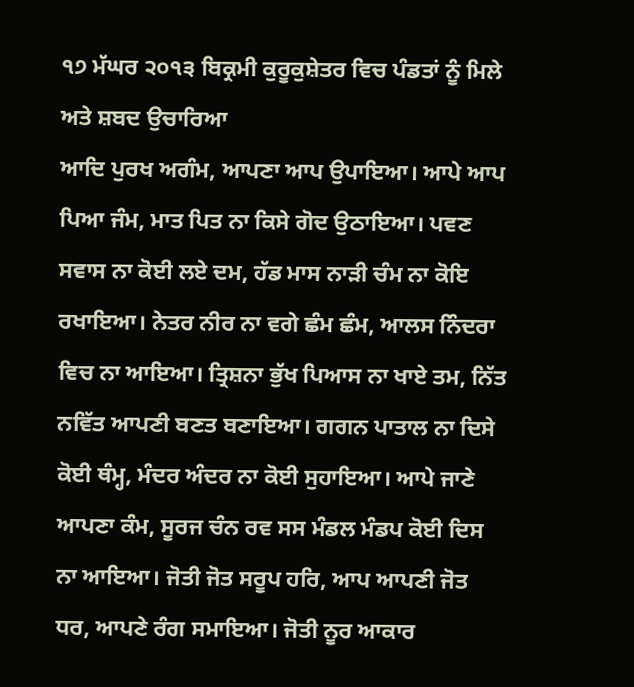੧੭ ਮੱਘਰ ੨੦੧੩ ਬਿਕ੍ਰਮੀ ਕੁਰੂਕੁਸ਼ੇਤਰ ਵਿਚ ਪੰਡਤਾਂ ਨੂੰ ਮਿਲੇ ਅਤੇ ਸ਼ਬਦ ਉਚਾਰਿਆ
ਆਦਿ ਪੁਰਖ ਅਗੰਮ, ਆਪਣਾ ਆਪ ਉਪਾਇਆ। ਆਪੇ ਆਪ ਪਿਆ ਜੰਮ, ਮਾਤ ਪਿਤ ਨਾ ਕਿਸੇ ਗੋਦ ਉਠਾਇਆ। ਪਵਣ ਸਵਾਸ ਨਾ ਕੋਈ ਲਏ ਦਮ, ਹੱਡ ਮਾਸ ਨਾੜੀ ਚੰਮ ਨਾ ਕੋਇ ਰਖਾਇਆ। ਨੇਤਰ ਨੀਰ ਨਾ ਵਗੇ ਛੰਮ ਛੰਮ, ਆਲਸ ਨਿੰਦਰਾ ਵਿਚ ਨਾ ਆਇਆ। ਤ੍ਰਿਸ਼ਨਾ ਭੁੱਖ ਪਿਆਸ ਨਾ ਖਾਏ ਤਮ, ਨਿੱਤ ਨਵਿੱਤ ਆਪਣੀ ਬਣਤ ਬਣਾਇਆ। ਗਗਨ ਪਾਤਾਲ ਨਾ ਦਿਸੇ ਕੋਈ ਥੰਮ੍ਹ, ਮੰਦਰ ਅੰਦਰ ਨਾ ਕੋਈ ਸੁਹਾਇਆ। ਆਪੇ ਜਾਣੇ ਆਪਣਾ ਕੰਮ, ਸੂਰਜ ਚੰਨ ਰਵ ਸਸ ਮੰਡਲ ਮੰਡਪ ਕੋਈ ਦਿਸ ਨਾ ਆਇਆ। ਜੋਤੀ ਜੋਤ ਸਰੂਪ ਹਰਿ, ਆਪ ਆਪਣੀ ਜੋਤ ਧਰ, ਆਪਣੇ ਰੰਗ ਸਮਾਇਆ। ਜੋਤੀ ਨੂਰ ਆਕਾਰ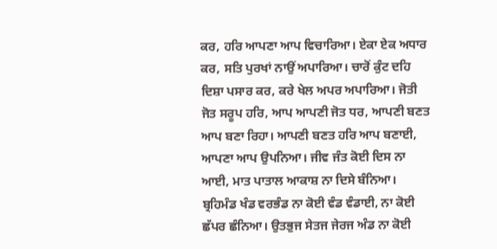ਕਰ, ਹਰਿ ਆਪਣਾ ਆਪ ਵਿਚਾਰਿਆ। ਏਕਾ ਏਕ ਅਧਾਰ ਕਰ, ਸਤਿ ਪੁਰਖਾਂ ਨਾਉਂ ਅਪਾਰਿਆ। ਚਾਰੋਂ ਕੁੰਟ ਦਹਿ ਦਿਸ਼ਾ ਪਸਾਰ ਕਰ, ਕਰੇ ਖੇਲ ਅਪਰ ਅਪਾਰਿਆ। ਜੋਤੀ ਜੋਤ ਸਰੂਪ ਹਰਿ, ਆਪ ਆਪਣੀ ਜੋਤ ਧਰ, ਆਪਣੀ ਬਣਤ ਆਪ ਬਣਾ ਰਿਹਾ। ਆਪਣੀ ਬਣਤ ਹਰਿ ਆਪ ਬਣਾਈ, ਆਪਣਾ ਆਪ ਉਪਨਿਆ। ਜੀਵ ਜੰਤ ਕੋਈ ਦਿਸ ਨਾ ਆਈ, ਮਾਤ ਪਾਤਾਲ ਆਕਾਸ਼ ਨਾ ਦਿਸੇ ਬੰਨਿਆ। ਬ੍ਰਹਿਮੰਡ ਖੰਡ ਵਰਭੰਡ ਨਾ ਕੋਈ ਵੰਡ ਵੰਡਾਈ, ਨਾ ਕੋਈ ਛੱਪਰ ਛੰਨਿਆ। ਉਤਭੁਜ ਸੇਤਜ ਜੇਰਜ ਅੰਡ ਨਾ ਕੋਈ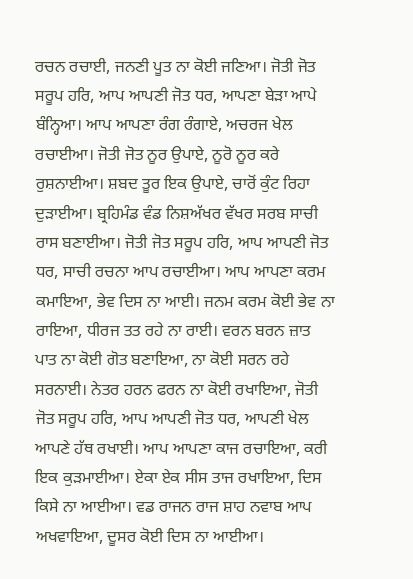ਰਚਨ ਰਚਾਈ, ਜਨਣੀ ਪੂਤ ਨਾ ਕੋਈ ਜਣਿਆ। ਜੋਤੀ ਜੋਤ ਸਰੂਪ ਹਰਿ, ਆਪ ਆਪਣੀ ਜੋਤ ਧਰ, ਆਪਣਾ ਬੇੜਾ ਆਪੇ ਬੰਨ੍ਹਿਆ। ਆਪ ਆਪਣਾ ਰੰਗ ਰੰਗਾਏ, ਅਚਰਜ ਖੇਲ ਰਚਾਈਆ। ਜੋਤੀ ਜੋਤ ਨੂਰ ਉਪਾਏ, ਨੂਰੋ ਨੂਰ ਕਰੇ ਰੁਸ਼ਨਾਈਆ। ਸ਼ਬਦ ਤੂਰ ਇਕ ਉਪਾਏ, ਚਾਰੋਂ ਕੁੰਟ ਰਿਹਾ ਦੁੜਾਈਆ। ਬ੍ਰਹਿਮੰਡ ਵੰਡ ਨਿਸ਼ਅੱਖਰ ਵੱਖਰ ਸਰਬ ਸਾਚੀ ਰਾਸ ਬਣਾਈਆ। ਜੋਤੀ ਜੋਤ ਸਰੂਪ ਹਰਿ, ਆਪ ਆਪਣੀ ਜੋਤ ਧਰ, ਸਾਚੀ ਰਚਨਾ ਆਪ ਰਚਾਈਆ। ਆਪ ਆਪਣਾ ਕਰਮ ਕਮਾਇਆ, ਭੇਵ ਦਿਸ ਨਾ ਆਈ। ਜਨਮ ਕਰਮ ਕੋਈ ਭੇਵ ਨਾ ਰਾਇਆ, ਧੀਰਜ ਤਤ ਰਹੇ ਨਾ ਰਾਈ। ਵਰਨ ਬਰਨ ਜ਼ਾਤ ਪਾਤ ਨਾ ਕੋਈ ਗੋਤ ਬਣਾਇਆ, ਨਾ ਕੋਈ ਸਰਨ ਰਹੇ ਸਰਨਾਈ। ਨੇਤਰ ਹਰਨ ਫਰਨ ਨਾ ਕੋਈ ਰਖਾਇਆ, ਜੋਤੀ ਜੋਤ ਸਰੂਪ ਹਰਿ, ਆਪ ਆਪਣੀ ਜੋਤ ਧਰ, ਆਪਣੀ ਖੇਲ ਆਪਣੇ ਹੱਥ ਰਖਾਈ। ਆਪ ਆਪਣਾ ਕਾਜ ਰਚਾਇਆ, ਕਰੀ ਇਕ ਕੁੜਮਾਈਆ। ਏਕਾ ਏਕ ਸੀਸ ਤਾਜ ਰਖਾਇਆ, ਦਿਸ ਕਿਸੇ ਨਾ ਆਈਆ। ਵਡ ਰਾਜਨ ਰਾਜ ਸ਼ਾਹ ਨਵਾਬ ਆਪ ਅਖਵਾਇਆ, ਦੂਸਰ ਕੋਈ ਦਿਸ ਨਾ ਆਈਆ।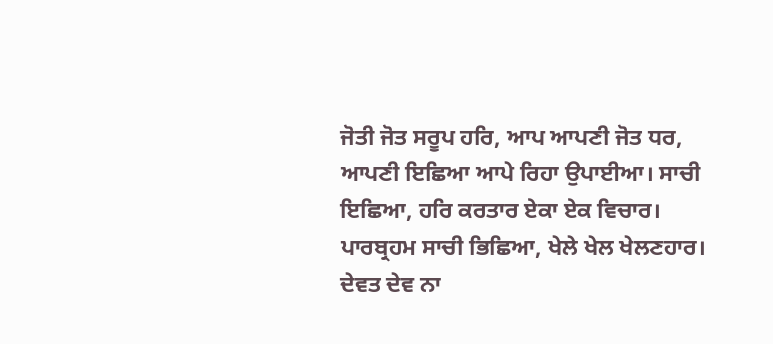ਜੋਤੀ ਜੋਤ ਸਰੂਪ ਹਰਿ, ਆਪ ਆਪਣੀ ਜੋਤ ਧਰ, ਆਪਣੀ ਇਛਿਆ ਆਪੇ ਰਿਹਾ ਉਪਾਈਆ। ਸਾਚੀ ਇਛਿਆ, ਹਰਿ ਕਰਤਾਰ ਏਕਾ ਏਕ ਵਿਚਾਰ। ਪਾਰਬ੍ਰਹਮ ਸਾਚੀ ਭਿਛਿਆ, ਖੇਲੇ ਖੇਲ ਖੇਲਣਹਾਰ। ਦੇਵਤ ਦੇਵ ਨਾ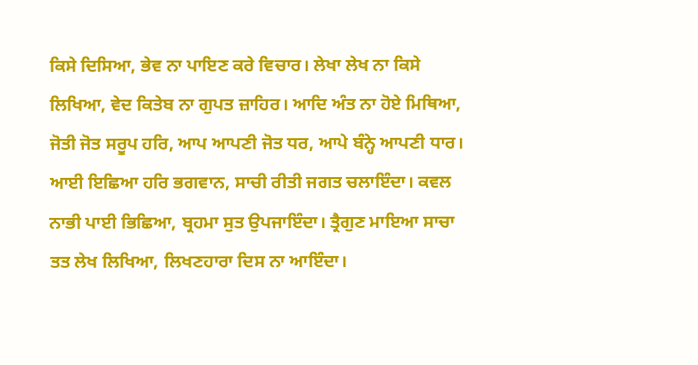ਕਿਸੇ ਦਿਸਿਆ, ਭੇਵ ਨਾ ਪਾਇਣ ਕਰੇ ਵਿਚਾਰ। ਲੇਖਾ ਲੇਖ ਨਾ ਕਿਸੇ ਲਿਖਿਆ, ਵੇਦ ਕਿਤੇਬ ਨਾ ਗੁਪਤ ਜ਼ਾਹਿਰ। ਆਦਿ ਅੰਤ ਨਾ ਹੋਏ ਮਿਥਿਆ, ਜੋਤੀ ਜੋਤ ਸਰੂਪ ਹਰਿ, ਆਪ ਆਪਣੀ ਜੋਤ ਧਰ, ਆਪੇ ਬੰਨ੍ਹੇ ਆਪਣੀ ਧਾਰ। ਆਈ ਇਛਿਆ ਹਰਿ ਭਗਵਾਨ, ਸਾਚੀ ਰੀਤੀ ਜਗਤ ਚਲਾਇੰਦਾ। ਕਵਲ ਨਾਭੀ ਪਾਈ ਭਿਛਿਆ, ਬ੍ਰਹਮਾ ਸੁਤ ਉਪਜਾਇੰਦਾ। ਤ੍ਰੈਗੁਣ ਮਾਇਆ ਸਾਚਾ ਤਤ ਲੇਖ ਲਿਖਿਆ, ਲਿਖਣਹਾਰਾ ਦਿਸ ਨਾ ਆਇੰਦਾ।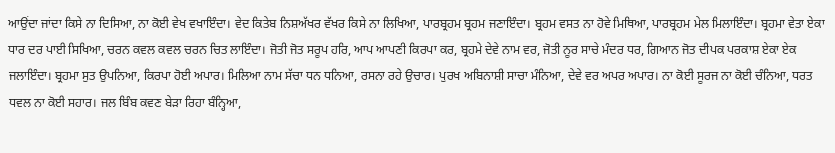ਆਉਂਦਾ ਜਾਂਦਾ ਕਿਸੇ ਨਾ ਦਿਸਿਆ, ਨਾ ਕੋਈ ਵੇਖ ਵਖਾਇੰਦਾ। ਵੇਦ ਕਿਤੇਬ ਨਿਸ਼ਅੱਖਰ ਵੱਖਰ ਕਿਸੇ ਨਾ ਲਿਖਿਆ, ਪਾਰਬ੍ਰਹਮ ਬ੍ਰਹਮ ਜਣਾਇੰਦਾ। ਬ੍ਰਹਮ ਵਸਤ ਨਾ ਹੋਵੇ ਮਿਥਿਆ, ਪਾਰਬ੍ਰਹਮ ਮੇਲ ਮਿਲਾਇੰਦਾ। ਬ੍ਰਹਮਾ ਵੇਤਾ ਏਕਾ ਧਾਰ ਦਰ ਪਾਈ ਸਿਖਿਆ, ਚਰਨ ਕਵਲ ਕਵਲ ਚਰਨ ਚਿਤ ਲਾਇੰਦਾ। ਜੋਤੀ ਜੋਤ ਸਰੂਪ ਹਰਿ, ਆਪ ਆਪਣੀ ਕਿਰਪਾ ਕਰ, ਬ੍ਰਹਮੇ ਦੇਵੇ ਨਾਮ ਵਰ, ਜੋਤੀ ਨੂਰ ਸਾਚੇ ਮੰਦਰ ਧਰ, ਗਿਆਨ ਜੋਤ ਦੀਪਕ ਪਰਕਾਸ਼ ਏਕਾ ਏਕ ਜਲਾਇੰਦਾ। ਬ੍ਰਹਮਾ ਸੁਤ ਉਪਨਿਆ, ਕਿਰਪਾ ਹੋਈ ਅਪਾਰ। ਮਿਲਿਆ ਨਾਮ ਸੱਚਾ ਧਨ ਧਨਿਆ, ਰਸਨਾ ਰਹੇ ਉਚਾਰ। ਪੁਰਖ ਅਬਿਨਾਸ਼ੀ ਸਾਚਾ ਮੰਨਿਆ, ਦੇਵੇ ਵਰ ਅਪਰ ਅਪਾਰ। ਨਾ ਕੋਈ ਸੂਰਜ ਨਾ ਕੋਈ ਚੰਨਿਆ, ਧਰਤ ਧਵਲ ਨਾ ਕੋਈ ਸਹਾਰ। ਜਲ ਬਿੰਬ ਕਵਣ ਬੇੜਾ ਰਿਹਾ ਬੰਨ੍ਹਿਆ,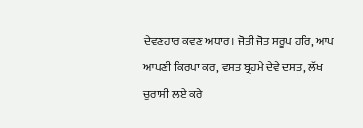ਦੇਵਣਹਾਰ ਕਵਣ ਅਧਾਰ। ਜੋਤੀ ਜੋਤ ਸਰੂਪ ਹਰਿ, ਆਪ ਆਪਣੀ ਕਿਰਪਾ ਕਰ, ਵਸਤ ਬ੍ਰਹਮੇ ਦੇਵੇ ਦਸਤ, ਲੱਖ ਚੁਰਾਸੀ ਲਏ ਕਰੇ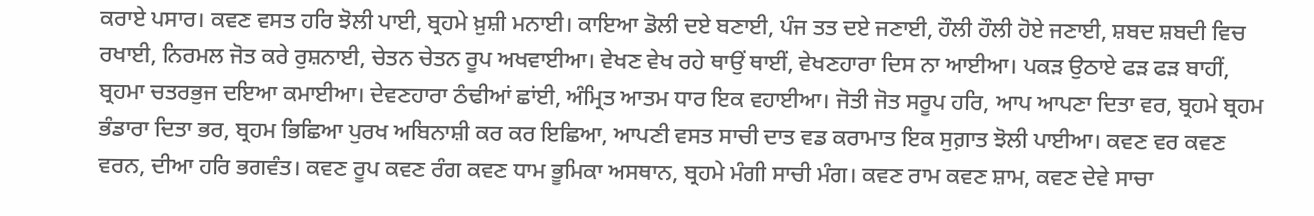ਕਰਾਏ ਪਸਾਰ। ਕਵਣ ਵਸਤ ਹਰਿ ਝੋਲੀ ਪਾਈ, ਬ੍ਰਹਮੇ ਖ਼ੁਸ਼ੀ ਮਨਾਈ। ਕਾਇਆ ਡੋਲੀ ਦਏ ਬਣਾਈ, ਪੰਜ ਤਤ ਦਏ ਜਣਾਈ, ਹੌਲੀ ਹੌਲੀ ਹੋਏ ਜਣਾਈ, ਸ਼ਬਦ ਸ਼ਬਦੀ ਵਿਚ ਰਖਾਈ, ਨਿਰਮਲ ਜੋਤ ਕਰੇ ਰੁਸ਼ਨਾਈ, ਚੇਤਨ ਚੇਤਨ ਰੂਪ ਅਖਵਾਈਆ। ਵੇਖਣ ਵੇਖ ਰਹੇ ਥਾਉਂ ਥਾਈਂ, ਵੇਖਣਹਾਰਾ ਦਿਸ ਨਾ ਆਈਆ। ਪਕੜ ਉਠਾਏ ਫੜ ਫੜ ਬਾਹੀਂ, ਬ੍ਰਹਮਾ ਚਤਰਭੁਜ ਦਇਆ ਕਮਾਈਆ। ਦੇਵਣਹਾਰਾ ਠੰਢੀਆਂ ਛਾਂਈ, ਅੰਮ੍ਰਿਤ ਆਤਮ ਧਾਰ ਇਕ ਵਹਾਈਆ। ਜੋਤੀ ਜੋਤ ਸਰੂਪ ਹਰਿ, ਆਪ ਆਪਣਾ ਦਿਤਾ ਵਰ, ਬ੍ਰਹਮੇ ਬ੍ਰਹਮ ਭੰਡਾਰਾ ਦਿਤਾ ਭਰ, ਬ੍ਰਹਮ ਭਿਛਿਆ ਪੁਰਖ ਅਬਿਨਾਸ਼ੀ ਕਰ ਕਰ ਇਛਿਆ, ਆਪਣੀ ਵਸਤ ਸਾਚੀ ਦਾਤ ਵਡ ਕਰਾਮਾਤ ਇਕ ਸੁਗ਼ਾਤ ਝੋਲੀ ਪਾਈਆ। ਕਵਣ ਵਰ ਕਵਣ ਵਰਨ, ਦੀਆ ਹਰਿ ਭਗਵੰਤ। ਕਵਣ ਰੂਪ ਕਵਣ ਰੰਗ ਕਵਣ ਧਾਮ ਭੂਮਿਕਾ ਅਸਥਾਨ, ਬ੍ਰਹਮੇ ਮੰਗੀ ਸਾਚੀ ਮੰਗ। ਕਵਣ ਰਾਮ ਕਵਣ ਸ਼ਾਮ, ਕਵਣ ਦੇਵੇ ਸਾਚਾ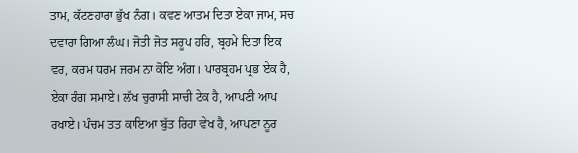ਤਾਮ, ਕੱਟਣਹਾਰਾ ਭੁੱਖ ਨੰਗ। ਕਵਣ ਆਤਮ ਦਿਤਾ ਏਕਾ ਜਾਮ, ਸਚ ਦਵਾਰਾ ਗਿਆ ਲੰਘ। ਜੋਤੀ ਜੋਤ ਸਰੂਪ ਹਰਿ, ਬ੍ਰਹਮੇ ਦਿਤਾ ਇਕ ਵਰ, ਕਰਮ ਧਰਮ ਜਰਮ ਨਾ ਕੋਇ ਅੰਗ। ਪਾਰਬ੍ਰਹਮ ਪ੍ਰਭ ਏਕ ਹੈ, ਏਕਾ ਰੰਗ ਸਮਾਏ। ਲੱਖ ਚੁਰਾਸੀ ਸਾਚੀ ਟੇਕ ਹੈ, ਆਪਣੀ ਆਪ ਰਖਾਏ। ਪੰਚਮ ਤਤ ਕਾਇਆ ਬੁੱਤ ਰਿਹਾ ਵੇਖ ਹੈ, ਆਪਣਾ ਨੂਰ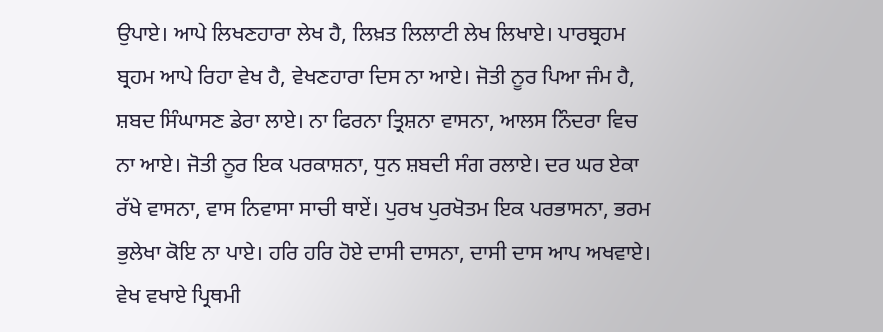ਉਪਾਏ। ਆਪੇ ਲਿਖਣਹਾਰਾ ਲੇਖ ਹੈ, ਲਿਖ਼ਤ ਲਿਲਾਟੀ ਲੇਖ ਲਿਖਾਏ। ਪਾਰਬ੍ਰਹਮ ਬ੍ਰਹਮ ਆਪੇ ਰਿਹਾ ਵੇਖ ਹੈ, ਵੇਖਣਹਾਰਾ ਦਿਸ ਨਾ ਆਏ। ਜੋਤੀ ਨੂਰ ਪਿਆ ਜੰਮ ਹੈ, ਸ਼ਬਦ ਸਿੰਘਾਸਣ ਡੇਰਾ ਲਾਏ। ਨਾ ਫਿਰਨਾ ਤ੍ਰਿਸ਼ਨਾ ਵਾਸਨਾ, ਆਲਸ ਨਿੰਦਰਾ ਵਿਚ ਨਾ ਆਏ। ਜੋਤੀ ਨੂਰ ਇਕ ਪਰਕਾਸ਼ਨਾ, ਧੁਨ ਸ਼ਬਦੀ ਸੰਗ ਰਲਾਏ। ਦਰ ਘਰ ਏਕਾ ਰੱਖੇ ਵਾਸਨਾ, ਵਾਸ ਨਿਵਾਸਾ ਸਾਚੀ ਥਾਏਂ। ਪੁਰਖ ਪੁਰਖੋਤਮ ਇਕ ਪਰਭਾਸਨਾ, ਭਰਮ ਭੁਲੇਖਾ ਕੋਇ ਨਾ ਪਾਏ। ਹਰਿ ਹਰਿ ਹੋਏ ਦਾਸੀ ਦਾਸਨਾ, ਦਾਸੀ ਦਾਸ ਆਪ ਅਖਵਾਏ। ਵੇਖ ਵਖਾਏ ਪ੍ਰਿਥਮੀ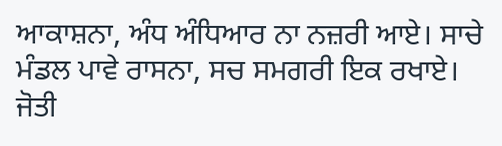ਆਕਾਸ਼ਨਾ, ਅੰਧ ਅੰਧਿਆਰ ਨਾ ਨਜ਼ਰੀ ਆਏ। ਸਾਚੇ ਮੰਡਲ ਪਾਵੇ ਰਾਸਨਾ, ਸਚ ਸਮਗਰੀ ਇਕ ਰਖਾਏ। ਜੋਤੀ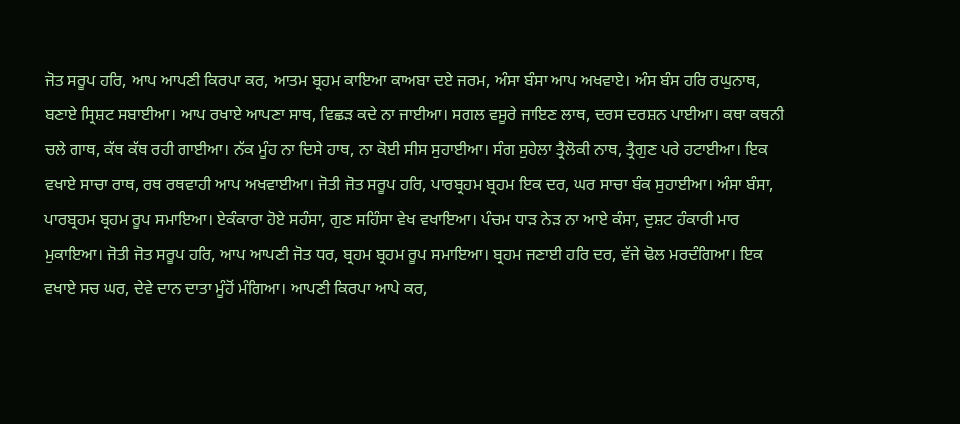ਜੋਤ ਸਰੂਪ ਹਰਿ, ਆਪ ਆਪਣੀ ਕਿਰਪਾ ਕਰ, ਆਤਮ ਬ੍ਰਹਮ ਕਾਇਆ ਕਾਅਬਾ ਦਏ ਜਰਮ, ਅੰਸਾ ਬੰਸਾ ਆਪ ਅਖਵਾਏ। ਅੰਸ ਬੰਸ ਹਰਿ ਰਘੁਨਾਥ, ਬਣਾਏ ਸ੍ਰਿਸ਼ਟ ਸਬਾਈਆ। ਆਪ ਰਖਾਏ ਆਪਣਾ ਸਾਥ, ਵਿਛੜ ਕਦੇ ਨਾ ਜਾਈਆ। ਸਗਲ ਵਸੂਰੇ ਜਾਇਣ ਲਾਥ, ਦਰਸ ਦਰਸ਼ਨ ਪਾਈਆ। ਕਥਾ ਕਥਨੀ ਚਲੇ ਗਾਥ, ਕੱਥ ਕੱਥ ਰਹੀ ਗਾਈਆ। ਨੱਕ ਮੂੰਹ ਨਾ ਦਿਸੇ ਹਾਥ, ਨਾ ਕੋਈ ਸੀਸ ਸੁਹਾਈਆ। ਸੰਗ ਸੁਹੇਲਾ ਤ੍ਰੈਲੋਕੀ ਨਾਥ, ਤ੍ਰੈਗੁਣ ਪਰੇ ਹਟਾਈਆ। ਇਕ ਵਖਾਏ ਸਾਚਾ ਰਾਥ, ਰਥ ਰਥਵਾਹੀ ਆਪ ਅਖਵਾਈਆ। ਜੋਤੀ ਜੋਤ ਸਰੂਪ ਹਰਿ, ਪਾਰਬ੍ਰਹਮ ਬ੍ਰਹਮ ਇਕ ਦਰ, ਘਰ ਸਾਚਾ ਬੰਕ ਸੁਹਾਈਆ। ਅੰਸਾ ਬੰਸਾ, ਪਾਰਬ੍ਰਹਮ ਬ੍ਰਹਮ ਰੂਪ ਸਮਾਇਆ। ਏਕੰਕਾਰਾ ਹੋਏ ਸਹੰਸਾ, ਗੁਣ ਸਹਿੰਸਾ ਵੇਖ ਵਖਾਇਆ। ਪੰਚਮ ਧਾੜ ਨੇੜ ਨਾ ਆਏ ਕੰਸਾ, ਦੁਸ਼ਟ ਹੰਕਾਰੀ ਮਾਰ ਮੁਕਾਇਆ। ਜੋਤੀ ਜੋਤ ਸਰੂਪ ਹਰਿ, ਆਪ ਆਪਣੀ ਜੋਤ ਧਰ, ਬ੍ਰਹਮ ਬ੍ਰਹਮ ਰੂਪ ਸਮਾਇਆ। ਬ੍ਰਹਮ ਜਣਾਈ ਹਰਿ ਦਰ, ਵੱਜੇ ਢੋਲ ਮਰਦੰਗਿਆ। ਇਕ ਵਖਾਏ ਸਚ ਘਰ, ਦੇਵੇ ਦਾਨ ਦਾਤਾ ਮੂੰਹੋਂ ਮੰਗਿਆ। ਆਪਣੀ ਕਿਰਪਾ ਆਪੇ ਕਰ,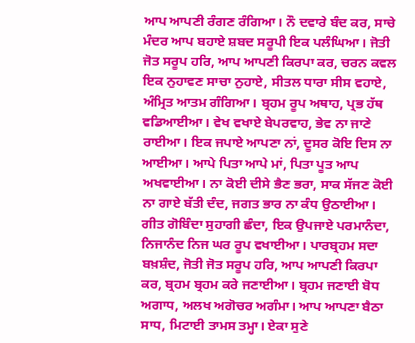ਆਪ ਆਪਣੀ ਰੰਗਣ ਰੰਗਿਆ। ਨੌ ਦਵਾਰੇ ਬੰਦ ਕਰ, ਸਾਚੇ ਮੰਦਰ ਆਪ ਬਹਾਏ ਸ਼ਬਦ ਸਰੂਪੀ ਇਕ ਪਲੰਘਿਆ। ਜੋਤੀ ਜੋਤ ਸਰੂਪ ਹਰਿ, ਆਪ ਆਪਣੀ ਕਿਰਪਾ ਕਰ, ਚਰਨ ਕਵਲ ਇਕ ਨੁਹਾਵਣ ਸਾਚਾ ਨੁਹਾਏ, ਸੀਤਲ ਧਾਰਾ ਸੀਸ ਵਹਾਏ, ਅੰਮ੍ਰਿਤ ਆਤਮ ਗੰਗਿਆ। ਬ੍ਰਹਮ ਰੂਪ ਅਥਾਹ, ਪ੍ਰਭ ਹੱਥ ਵਡਿਆਈਆ। ਵੇਖ ਵਖਾਏ ਬੇਪਰਵਾਹ, ਭੇਵ ਨਾ ਜਾਣੇ ਰਾਈਆ। ਇਕ ਜਪਾਏ ਆਪਣਾ ਨਾਂ, ਦੂਸਰ ਕੋਇ ਦਿਸ ਨਾ ਆਈਆ। ਆਪੇ ਪਿਤਾ ਆਪੇ ਮਾਂ, ਪਿਤਾ ਪੂਤ ਆਪ ਅਖਵਾਈਆ। ਨਾ ਕੋਈ ਦੀਸੇ ਭੈਣ ਭਰਾ, ਸਾਕ ਸੱਜਣ ਕੋਈ ਨਾ ਗਾਏ ਬੱਤੀ ਦੰਦ, ਜਗਤ ਭਾਰ ਨਾ ਕੰਧ ਉਠਾਈਆ। ਗੀਤ ਗੋਬਿੰਦਾ ਸੁਹਾਗੀ ਛੰਦਾ, ਇਕ ਉਪਜਾਏ ਪਰਮਾਨੰਦਾ, ਨਿਜਾਨੰਦ ਨਿਜ ਘਰ ਰੂਪ ਵਖਾਈਆ। ਪਾਰਬ੍ਰਹਮ ਸਦਾ ਬਖ਼ਸ਼ੰਦ, ਜੋਤੀ ਜੋਤ ਸਰੂਪ ਹਰਿ, ਆਪ ਆਪਣੀ ਕਿਰਪਾ ਕਰ, ਬ੍ਰਹਮ ਬ੍ਰਹਮ ਕਰੇ ਜਣਾਈਆ। ਬ੍ਰਹਮ ਜਣਾਈ ਬੋਧ ਅਗਾਧ, ਅਲਖ ਅਗੋਚਰ ਅਗੰਮਾ। ਆਪ ਆਪਣਾ ਬੈਠਾ ਸਾਧ, ਮਿਟਾਈ ਤਾਮਸ ਤਮ੍ਹਾ। ਏਕਾ ਸੁਣੇ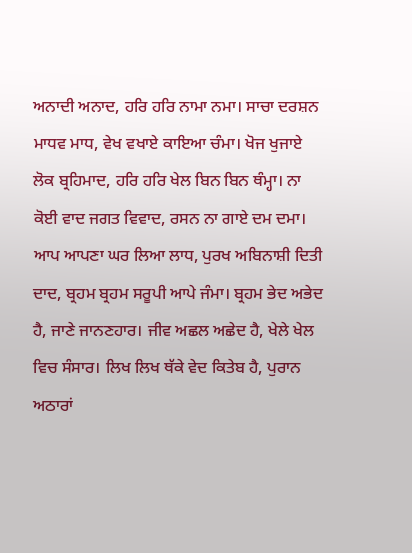ਅਨਾਦੀ ਅਨਾਦ, ਹਰਿ ਹਰਿ ਨਾਮਾ ਨਮਾ। ਸਾਚਾ ਦਰਸ਼ਨ ਮਾਧਵ ਮਾਧ, ਵੇਖ ਵਖਾਏ ਕਾਇਆ ਚੰਮਾ। ਖੋਜ ਖੁਜਾਏ ਲੋਕ ਬ੍ਰਹਿਮਾਦ, ਹਰਿ ਹਰਿ ਖੇਲ ਬਿਨ ਬਿਨ ਥੰਮ੍ਹਾ। ਨਾ ਕੋਈ ਵਾਦ ਜਗਤ ਵਿਵਾਦ, ਰਸਨ ਨਾ ਗਾਏ ਦਮ ਦਮਾ। ਆਪ ਆਪਣਾ ਘਰ ਲਿਆ ਲਾਧ, ਪੁਰਖ ਅਬਿਨਾਸ਼ੀ ਦਿਤੀ ਦਾਦ, ਬ੍ਰਹਮ ਬ੍ਰਹਮ ਸਰੂਪੀ ਆਪੇ ਜੰਮਾ। ਬ੍ਰਹਮ ਭੇਦ ਅਭੇਦ ਹੈ, ਜਾਣੇ ਜਾਨਣਹਾਰ। ਜੀਵ ਅਛਲ ਅਛੇਦ ਹੈ, ਖੇਲੇ ਖੇਲ ਵਿਚ ਸੰਸਾਰ। ਲਿਖ ਲਿਖ ਥੱਕੇ ਵੇਦ ਕਿਤੇਬ ਹੈ, ਪੁਰਾਨ ਅਠਾਰਾਂ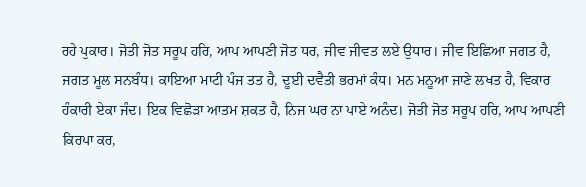ਰਹੇ ਪੁਕਾਰ। ਜੋਤੀ ਜੋਤ ਸਰੂਪ ਹਰਿ, ਆਪ ਆਪਣੀ ਜੋਤ ਧਰ, ਜੀਵ ਜੀਵਤ ਲਏ ਉਧਾਰ। ਜੀਵ ਇਛਿਆ ਜਗਤ ਹੈ, ਜਗਤ ਮੂਲ ਸਨਬੰਧ। ਕਾਇਆ ਮਾਟੀ ਪੰਜ ਤਤ ਹੈ, ਦੂਈ ਦਵੈਤੀ ਭਰਮਾਂ ਕੰਧ। ਮਨ ਮਨੂਆ ਜਾਣੇ ਲਖਤ ਹੈ, ਵਿਕਾਰ ਹੰਕਾਰੀ ਏਕਾ ਜੰਦ। ਇਕ ਵਿਛੋੜਾ ਆਤਮ ਸ਼ਕਤ ਹੈ, ਨਿਜ ਘਰ ਨਾ ਪਾਏ ਅਨੰਦ। ਜੋਤੀ ਜੋਤ ਸਰੂਪ ਹਰਿ, ਆਪ ਆਪਣੀ ਕਿਰਪਾ ਕਰ,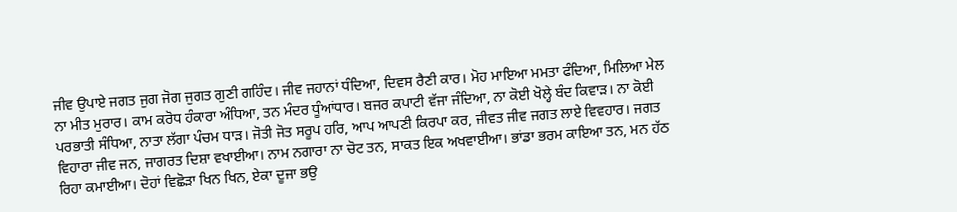ਜੀਵ ਉਪਾਏ ਜਗਤ ਜੁਗ ਜੋਗ ਜੁਗਤ ਗੁਣੀ ਗਹਿੰਦ। ਜੀਵ ਜਹਾਨਾਂ ਧੰਦਿਆ, ਦਿਵਸ ਰੈਣੀ ਕਾਰ। ਮੋਹ ਮਾਇਆ ਮਮਤਾ ਫੰਦਿਆ, ਮਿਲਿਆ ਮੇਲ ਨਾ ਮੀਤ ਮੁਰਾਰ। ਕਾਮ ਕਰੋਧ ਹੰਕਾਰਾ ਅੰਧਿਆ, ਤਨ ਮੰਦਰ ਧੂੰਆਂਧਾਰ। ਬਜਰ ਕਪਾਟੀ ਵੱਜਾ ਜੰਦਿਆ, ਨਾ ਕੋਈ ਖੋਲ੍ਹੇ ਬੰਦ ਕਿਵਾੜ। ਨਾ ਕੋਈ ਪਰਭਾਤੀ ਸੰਧਿਆ, ਨਾਤਾ ਲੱਗਾ ਪੰਚਮ ਧਾੜ। ਜੋਤੀ ਜੋਤ ਸਰੂਪ ਹਰਿ, ਆਪ ਆਪਣੀ ਕਿਰਪਾ ਕਰ, ਜੀਵਤ ਜੀਵ ਜਗਤ ਲਾਏ ਵਿਵਹਾਰ। ਜਗਤ ਵਿਹਾਰਾ ਜੀਵ ਜਨ, ਜਾਗਰਤ ਦਿਸ਼ਾ ਵਖਾਈਆ। ਨਾਮ ਨਗਾਰਾ ਨਾ ਚੋਟ ਤਨ, ਸਾਕਤ ਇਕ ਅਖਵਾਈਆ। ਭਾਂਡਾ ਭਰਮ ਕਾਇਆ ਤਨ, ਮਨ ਹੱਠ ਰਿਹਾ ਕਮਾਈਆ। ਦੋਹਾਂ ਵਿਛੋੜਾ ਖਿਨ ਖਿਨ, ਏਕਾ ਦੂਜਾ ਭਉ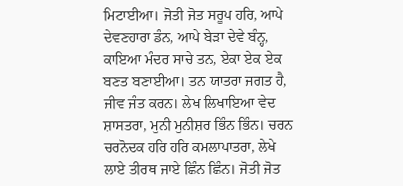ਮਿਟਾਈਆ। ਜੋਤੀ ਜੋਤ ਸਰੂਪ ਹਰਿ, ਆਪੇ ਦੇਵਣਹਾਰਾ ਡੰਨ, ਆਪੇ ਬੇੜਾ ਦੇਵੇ ਬੰਨ੍ਹ, ਕਾਇਆ ਮੰਦਰ ਸਾਚੇ ਤਨ, ਏਕਾ ਏਕ ਏਕ ਬਣਤ ਬਣਾਈਆ। ਤਨ ਯਾਤਰਾ ਜਗਤ ਹੈ, ਜੀਵ ਜੰਤ ਕਰਨ। ਲੇਖ ਲਿਖਾਇਆ ਵੇਦ ਸ਼ਾਸਤਰਾ, ਮੁਨੀ ਮੁਨੀਸ਼ਰ ਭਿੰਨ ਭਿੰਨ। ਚਰਨ ਚਰਨੋਦਕ ਹਰਿ ਹਰਿ ਕਮਲਾਪਾਤਰਾ, ਲੇਖੇ ਲਾਏ ਤੀਰਥ ਜਾਏ ਛਿੰਨ ਛਿੰਨ। ਜੋਤੀ ਜੋਤ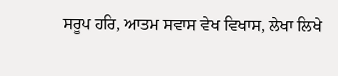ਸਰੂਪ ਹਰਿ, ਆਤਮ ਸਵਾਸ ਵੇਖ ਵਿਖਾਸ, ਲੇਖਾ ਲਿਖੇ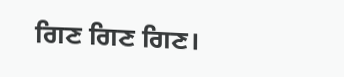ਗਿਣ ਗਿਣ ਗਿਣ।